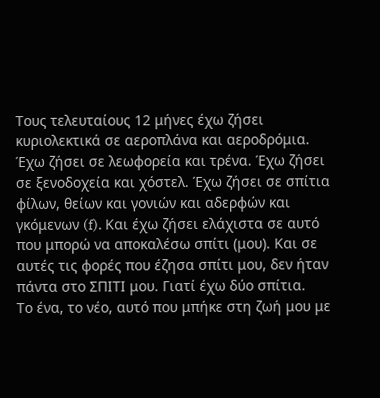Τους τελευταίους 12 μήνες έχω ζήσει κυριολεκτικά σε αεροπλάνα και αεροδρόμια. Έχω ζήσει σε λεωφορεία και τρένα. Έχω ζήσει σε ξενοδοχεία και χόστελ. Έχω ζήσει σε σπίτια φίλων, θείων και γονιών και αδερφών και γκόμενων (f). Και έχω ζήσει ελάχιστα σε αυτό που μπορώ να αποκαλέσω σπίτι (μου). Και σε αυτές τις φορές που έζησα σπίτι μου, δεν ήταν πάντα στο ΣΠΙΤΙ μου. Γιατί έχω δύο σπίτια.
Το ένα, το νέο, αυτό που μπήκε στη ζωή μου με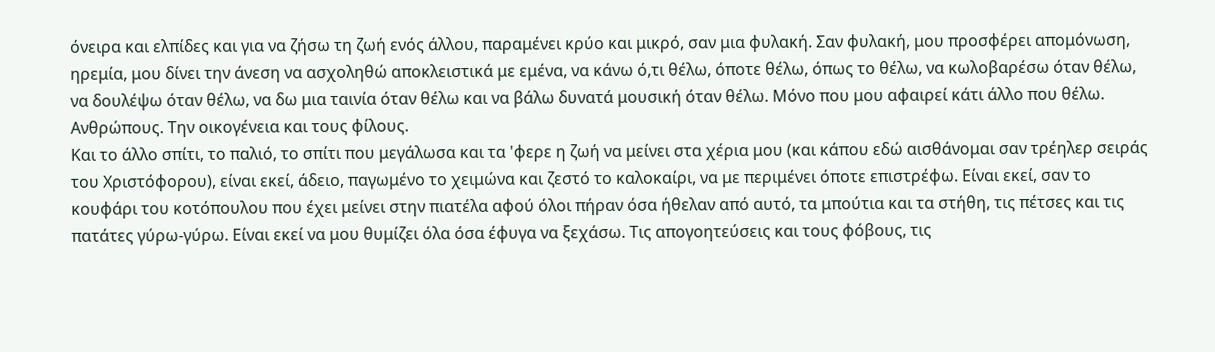όνειρα και ελπίδες και για να ζήσω τη ζωή ενός άλλου, παραμένει κρύο και μικρό, σαν μια φυλακή. Σαν φυλακή, μου προσφέρει απομόνωση, ηρεμία, μου δίνει την άνεση να ασχοληθώ αποκλειστικά με εμένα, να κάνω ό,τι θέλω, όποτε θέλω, όπως το θέλω, να κωλοβαρέσω όταν θέλω, να δουλέψω όταν θέλω, να δω μια ταινία όταν θέλω και να βάλω δυνατά μουσική όταν θέλω. Μόνο που μου αφαιρεί κάτι άλλο που θέλω. Ανθρώπους. Την οικογένεια και τους φίλους.
Και το άλλο σπίτι, το παλιό, το σπίτι που μεγάλωσα και τα 'φερε η ζωή να μείνει στα χέρια μου (και κάπου εδώ αισθάνομαι σαν τρέηλερ σειράς του Χριστόφορου), είναι εκεί, άδειο, παγωμένο το χειμώνα και ζεστό το καλοκαίρι, να με περιμένει όποτε επιστρέφω. Είναι εκεί, σαν το κουφάρι του κοτόπουλου που έχει μείνει στην πιατέλα αφού όλοι πήραν όσα ήθελαν από αυτό, τα μπούτια και τα στήθη, τις πέτσες και τις πατάτες γύρω-γύρω. Είναι εκεί να μου θυμίζει όλα όσα έφυγα να ξεχάσω. Τις απογοητεύσεις και τους φόβους, τις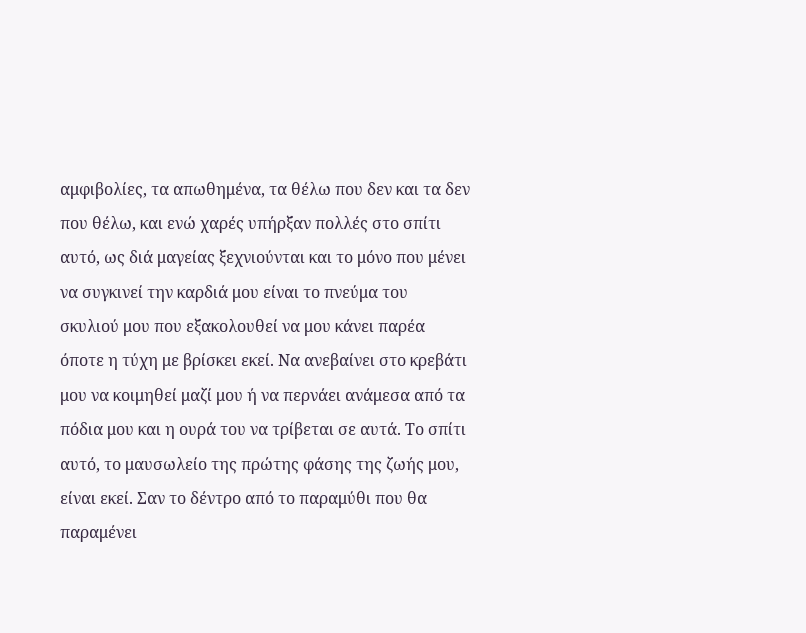αμφιβολίες, τα απωθημένα, τα θέλω που δεν και τα δεν που θέλω, και ενώ χαρές υπήρξαν πολλές στο σπίτι αυτό, ως διά μαγείας ξεχνιούνται και το μόνο που μένει να συγκινεί την καρδιά μου είναι το πνεύμα του σκυλιού μου που εξακολουθεί να μου κάνει παρέα όποτε η τύχη με βρίσκει εκεί. Να ανεβαίνει στο κρεβάτι μου να κοιμηθεί μαζί μου ή να περνάει ανάμεσα από τα πόδια μου και η ουρά του να τρίβεται σε αυτά. Το σπίτι αυτό, το μαυσωλείο της πρώτης φάσης της ζωής μου, είναι εκεί. Σαν το δέντρο από το παραμύθι που θα παραμένει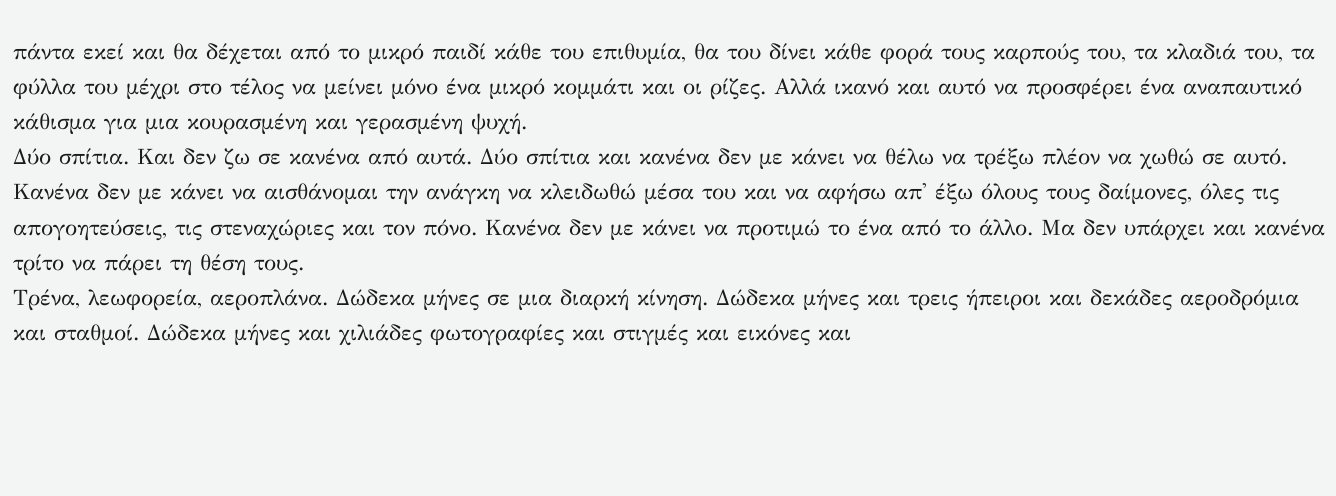πάντα εκεί και θα δέχεται από το μικρό παιδί κάθε του επιθυμία, θα του δίνει κάθε φορά τους καρπούς του, τα κλαδιά του, τα φύλλα του μέχρι στο τέλος να μείνει μόνο ένα μικρό κομμάτι και οι ρίζες. Αλλά ικανό και αυτό να προσφέρει ένα αναπαυτικό κάθισμα για μια κουρασμένη και γερασμένη ψυχή.
Δύο σπίτια. Και δεν ζω σε κανένα από αυτά. Δύο σπίτια και κανένα δεν με κάνει να θέλω να τρέξω πλέον να χωθώ σε αυτό. Κανένα δεν με κάνει να αισθάνομαι την ανάγκη να κλειδωθώ μέσα του και να αφήσω απ' έξω όλους τους δαίμονες, όλες τις απογοητεύσεις, τις στεναχώριες και τον πόνο. Κανένα δεν με κάνει να προτιμώ το ένα από το άλλο. Μα δεν υπάρχει και κανένα τρίτο να πάρει τη θέση τους.
Τρένα, λεωφορεία, αεροπλάνα. Δώδεκα μήνες σε μια διαρκή κίνηση. Δώδεκα μήνες και τρεις ήπειροι και δεκάδες αεροδρόμια και σταθμοί. Δώδεκα μήνες και χιλιάδες φωτογραφίες και στιγμές και εικόνες και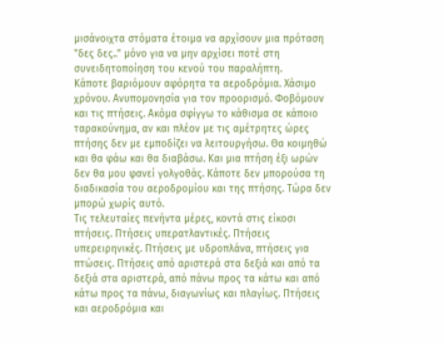μισάνοιχτα στόματα έτοιμα να αρχίσουν μια πρόταση "δες δες.." μόνο για να μην αρχίσει ποτέ στη συνειδητοποίηση του κενού του παραλήπτη.
Κάποτε βαριόμουν αφόρητα τα αεροδρόμια. Χάσιμο χρόνου. Ανυπομονησία για τον προορισμό. Φοβόμουν και τις πτήσεις. Ακόμα σφίγγω το κάθισμα σε κάποιο ταρακούνημα, αν και πλέον με τις αμέτρητες ώρες πτήσης δεν με εμποδίζει να λειτουργήσω. Θα κοιμηθώ και θα φάω και θα διαβάσω. Και μια πτήση έξι ωρών δεν θα μου φανεί γολγοθάς. Κάποτε δεν μπορούσα τη διαδικασία του αεροδρομίου και της πτήσης. Τώρα δεν μπορώ χωρίς αυτό.
Τις τελευταίες πενήντα μέρες, κοντά στις είκοσι πτήσεις. Πτήσεις υπερατλαντικές. Πτήσεις υπερειρηνικές. Πτήσεις με υδροπλάνα, πτήσεις για πτώσεις. Πτήσεις από αριστερά στα δεξιά και από τα δεξιά στα αριστερά, από πάνω προς τα κάτω και από κάτω προς τα πάνω, διαγωνίως και πλαγίως. Πτήσεις και αεροδρόμια και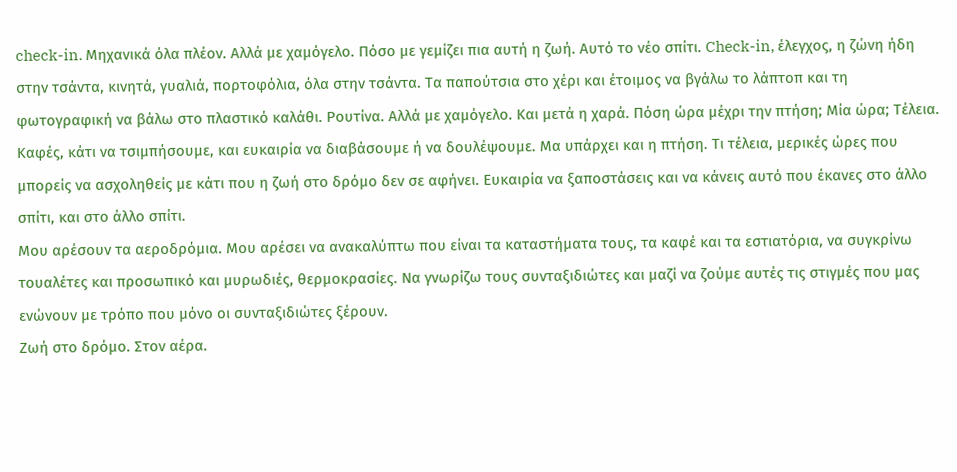check-in. Μηχανικά όλα πλέον. Αλλά με χαμόγελο. Πόσο με γεμίζει πια αυτή η ζωή. Αυτό το νέο σπίτι. Check-in, έλεγχος, η ζώνη ήδη στην τσάντα, κινητά, γυαλιά, πορτοφόλια, όλα στην τσάντα. Τα παπούτσια στο χέρι και έτοιμος να βγάλω το λάπτοπ και τη φωτογραφική να βάλω στο πλαστικό καλάθι. Ρουτίνα. Αλλά με χαμόγελο. Και μετά η χαρά. Πόση ώρα μέχρι την πτήση; Μία ώρα; Τέλεια. Καφές, κάτι να τσιμπήσουμε, και ευκαιρία να διαβάσουμε ή να δουλέψουμε. Μα υπάρχει και η πτήση. Τι τέλεια, μερικές ώρες που μπορείς να ασχοληθείς με κάτι που η ζωή στο δρόμο δεν σε αφήνει. Ευκαιρία να ξαποστάσεις και να κάνεις αυτό που έκανες στο άλλο σπίτι, και στο άλλο σπίτι.
Μου αρέσουν τα αεροδρόμια. Μου αρέσει να ανακαλύπτω που είναι τα καταστήματα τους, τα καφέ και τα εστιατόρια, να συγκρίνω τουαλέτες και προσωπικό και μυρωδιές, θερμοκρασίες. Να γνωρίζω τους συνταξιδιώτες και μαζί να ζούμε αυτές τις στιγμές που μας ενώνουν με τρόπο που μόνο οι συνταξιδιώτες ξέρουν.
Ζωή στο δρόμο. Στον αέρα.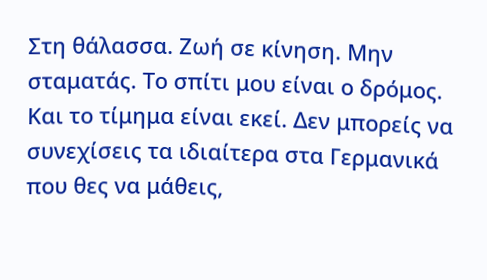Στη θάλασσα. Ζωή σε κίνηση. Μην σταματάς. Το σπίτι μου είναι ο δρόμος. Και το τίμημα είναι εκεί. Δεν μπορείς να συνεχίσεις τα ιδιαίτερα στα Γερμανικά που θες να μάθεις,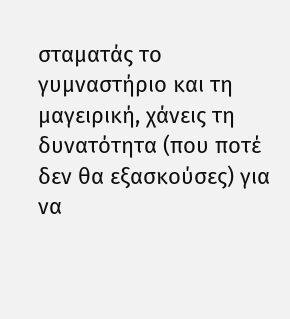σταματάς το γυμναστήριο και τη μαγειρική, χάνεις τη δυνατότητα (που ποτέ δεν θα εξασκούσες) για να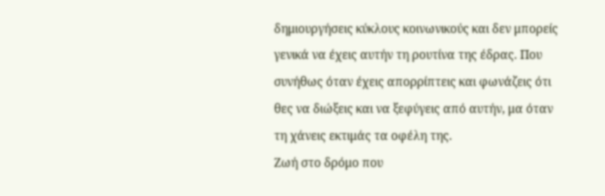δημιουργήσεις κύκλους κοινωνικούς και δεν μπορείς γενικά να έχεις αυτήν τη ρουτίνα της έδρας. Που συνήθως όταν έχεις απορρίπτεις και φωνάζεις ότι θες να διώξεις και να ξεφύγεις από αυτήν, μα όταν τη χάνεις εκτιμάς τα οφέλη της.
Ζωή στο δρόμο που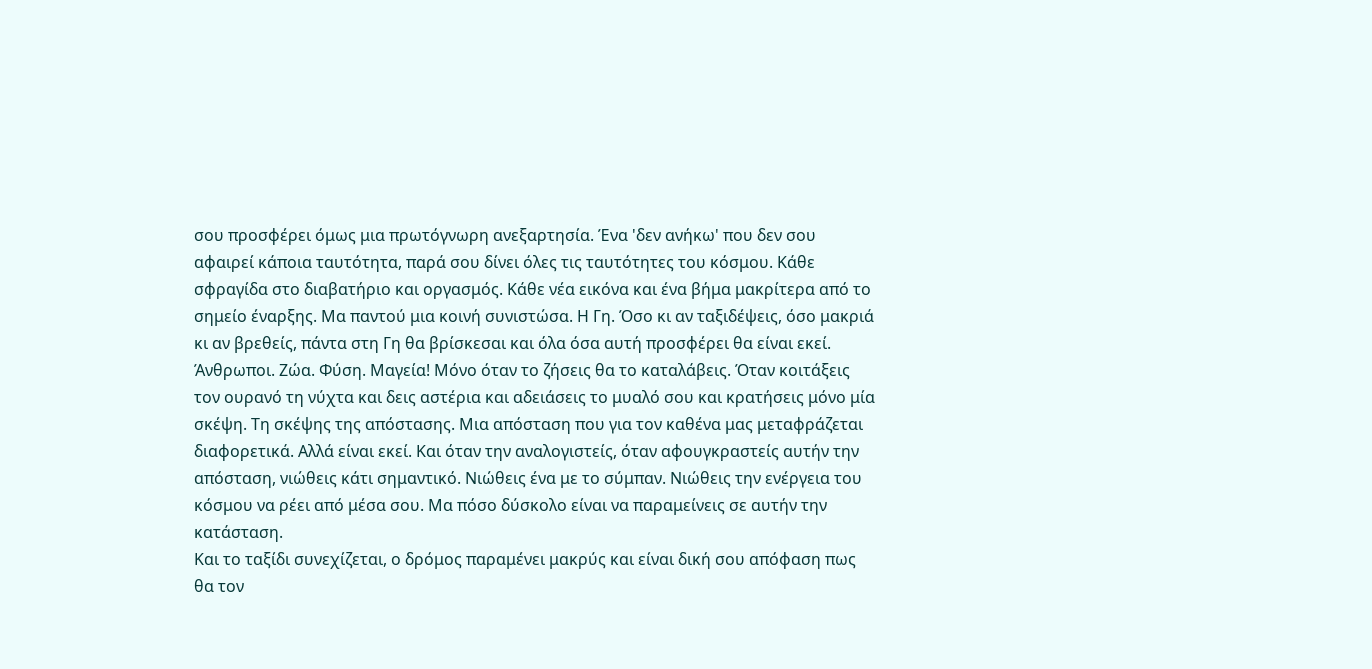σου προσφέρει όμως μια πρωτόγνωρη ανεξαρτησία. Ένα 'δεν ανήκω' που δεν σου αφαιρεί κάποια ταυτότητα, παρά σου δίνει όλες τις ταυτότητες του κόσμου. Κάθε σφραγίδα στο διαβατήριο και οργασμός. Κάθε νέα εικόνα και ένα βήμα μακρίτερα από το σημείο έναρξης. Μα παντού μια κοινή συνιστώσα. Η Γη. Όσο κι αν ταξιδέψεις, όσο μακριά κι αν βρεθείς, πάντα στη Γη θα βρίσκεσαι και όλα όσα αυτή προσφέρει θα είναι εκεί. Άνθρωποι. Ζώα. Φύση. Μαγεία! Μόνο όταν το ζήσεις θα το καταλάβεις. Όταν κοιτάξεις τον ουρανό τη νύχτα και δεις αστέρια και αδειάσεις το μυαλό σου και κρατήσεις μόνο μία σκέψη. Τη σκέψης της απόστασης. Μια απόσταση που για τον καθένα μας μεταφράζεται διαφορετικά. Αλλά είναι εκεί. Και όταν την αναλογιστείς, όταν αφουγκραστείς αυτήν την απόσταση, νιώθεις κάτι σημαντικό. Νιώθεις ένα με το σύμπαν. Νιώθεις την ενέργεια του κόσμου να ρέει από μέσα σου. Μα πόσο δύσκολο είναι να παραμείνεις σε αυτήν την κατάσταση.
Και το ταξίδι συνεχίζεται, ο δρόμος παραμένει μακρύς και είναι δική σου απόφαση πως θα τον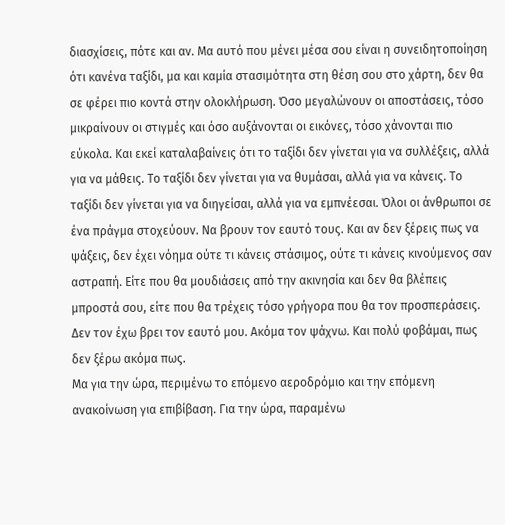διασχίσεις, πότε και αν. Μα αυτό που μένει μέσα σου είναι η συνειδητοποίηση ότι κανένα ταξίδι, μα και καμία στασιμότητα στη θέση σου στο χάρτη, δεν θα σε φέρει πιο κοντά στην ολοκλήρωση. Όσο μεγαλώνουν οι αποστάσεις, τόσο μικραίνουν οι στιγμές και όσο αυξάνονται οι εικόνες, τόσο χάνονται πιο εύκολα. Και εκεί καταλαβαίνεις ότι το ταξίδι δεν γίνεται για να συλλέξεις, αλλά για να μάθεις. Το ταξίδι δεν γίνεται για να θυμάσαι, αλλά για να κάνεις. Το ταξίδι δεν γίνεται για να διηγείσαι, αλλά για να εμπνέεσαι. Όλοι οι άνθρωποι σε ένα πράγμα στοχεύουν. Να βρουν τον εαυτό τους. Και αν δεν ξέρεις πως να ψάξεις, δεν έχει νόημα ούτε τι κάνεις στάσιμος, ούτε τι κάνεις κινούμενος σαν αστραπή. Είτε που θα μουδιάσεις από την ακινησία και δεν θα βλέπεις μπροστά σου, είτε που θα τρέχεις τόσο γρήγορα που θα τον προσπεράσεις.
Δεν τον έχω βρει τον εαυτό μου. Ακόμα τον ψάχνω. Και πολύ φοβάμαι, πως δεν ξέρω ακόμα πως.
Μα για την ώρα, περιμένω το επόμενο αεροδρόμιο και την επόμενη ανακοίνωση για επιβίβαση. Για την ώρα, παραμένω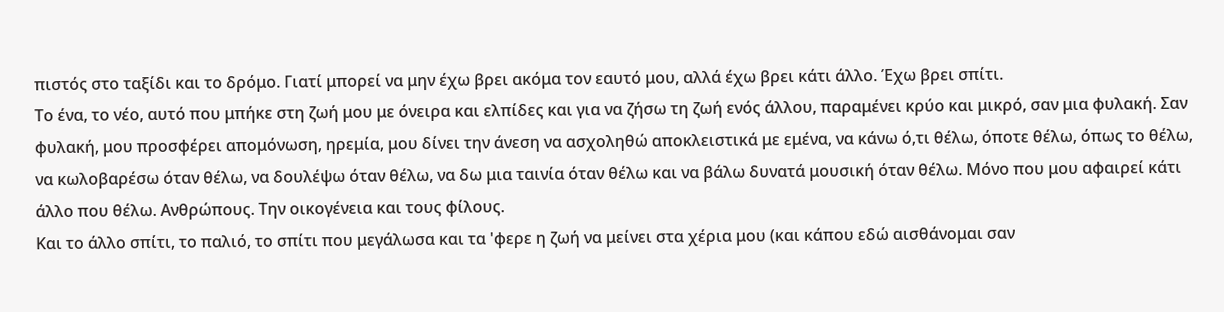πιστός στο ταξίδι και το δρόμο. Γιατί μπορεί να μην έχω βρει ακόμα τον εαυτό μου, αλλά έχω βρει κάτι άλλο. Έχω βρει σπίτι.
Το ένα, το νέο, αυτό που μπήκε στη ζωή μου με όνειρα και ελπίδες και για να ζήσω τη ζωή ενός άλλου, παραμένει κρύο και μικρό, σαν μια φυλακή. Σαν φυλακή, μου προσφέρει απομόνωση, ηρεμία, μου δίνει την άνεση να ασχοληθώ αποκλειστικά με εμένα, να κάνω ό,τι θέλω, όποτε θέλω, όπως το θέλω, να κωλοβαρέσω όταν θέλω, να δουλέψω όταν θέλω, να δω μια ταινία όταν θέλω και να βάλω δυνατά μουσική όταν θέλω. Μόνο που μου αφαιρεί κάτι άλλο που θέλω. Ανθρώπους. Την οικογένεια και τους φίλους.
Και το άλλο σπίτι, το παλιό, το σπίτι που μεγάλωσα και τα 'φερε η ζωή να μείνει στα χέρια μου (και κάπου εδώ αισθάνομαι σαν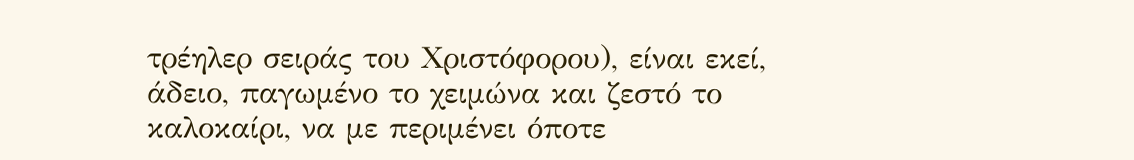τρέηλερ σειράς του Χριστόφορου), είναι εκεί, άδειο, παγωμένο το χειμώνα και ζεστό το καλοκαίρι, να με περιμένει όποτε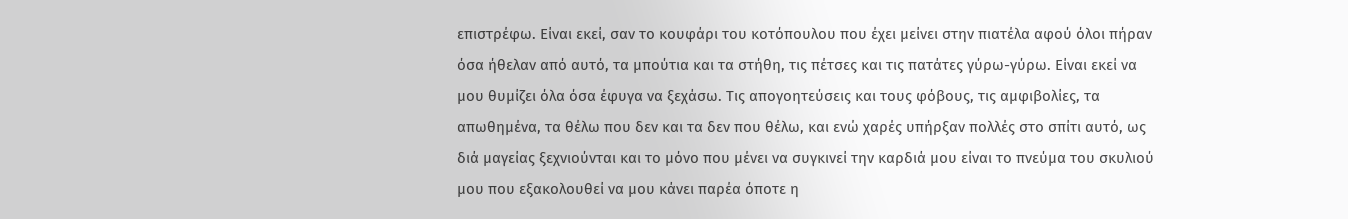επιστρέφω. Είναι εκεί, σαν το κουφάρι του κοτόπουλου που έχει μείνει στην πιατέλα αφού όλοι πήραν όσα ήθελαν από αυτό, τα μπούτια και τα στήθη, τις πέτσες και τις πατάτες γύρω-γύρω. Είναι εκεί να μου θυμίζει όλα όσα έφυγα να ξεχάσω. Τις απογοητεύσεις και τους φόβους, τις αμφιβολίες, τα απωθημένα, τα θέλω που δεν και τα δεν που θέλω, και ενώ χαρές υπήρξαν πολλές στο σπίτι αυτό, ως διά μαγείας ξεχνιούνται και το μόνο που μένει να συγκινεί την καρδιά μου είναι το πνεύμα του σκυλιού μου που εξακολουθεί να μου κάνει παρέα όποτε η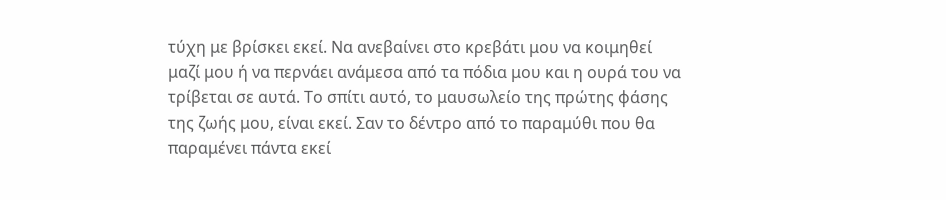τύχη με βρίσκει εκεί. Να ανεβαίνει στο κρεβάτι μου να κοιμηθεί μαζί μου ή να περνάει ανάμεσα από τα πόδια μου και η ουρά του να τρίβεται σε αυτά. Το σπίτι αυτό, το μαυσωλείο της πρώτης φάσης της ζωής μου, είναι εκεί. Σαν το δέντρο από το παραμύθι που θα παραμένει πάντα εκεί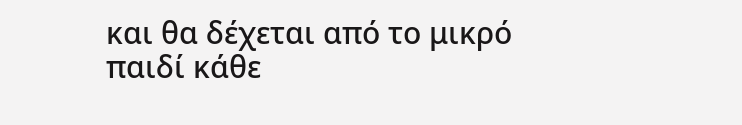και θα δέχεται από το μικρό παιδί κάθε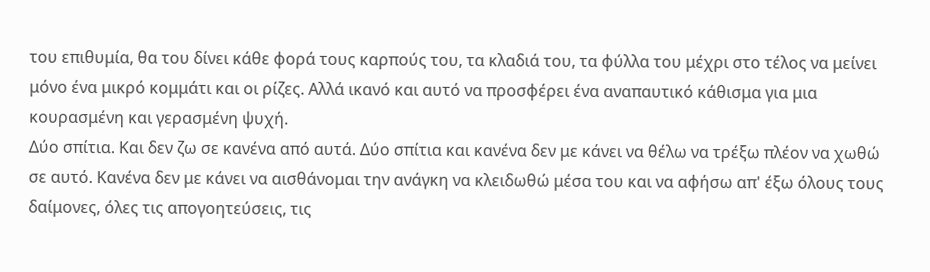του επιθυμία, θα του δίνει κάθε φορά τους καρπούς του, τα κλαδιά του, τα φύλλα του μέχρι στο τέλος να μείνει μόνο ένα μικρό κομμάτι και οι ρίζες. Αλλά ικανό και αυτό να προσφέρει ένα αναπαυτικό κάθισμα για μια κουρασμένη και γερασμένη ψυχή.
Δύο σπίτια. Και δεν ζω σε κανένα από αυτά. Δύο σπίτια και κανένα δεν με κάνει να θέλω να τρέξω πλέον να χωθώ σε αυτό. Κανένα δεν με κάνει να αισθάνομαι την ανάγκη να κλειδωθώ μέσα του και να αφήσω απ' έξω όλους τους δαίμονες, όλες τις απογοητεύσεις, τις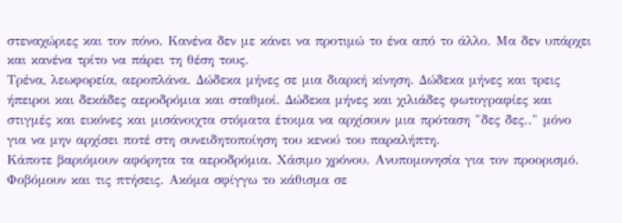στεναχώριες και τον πόνο. Κανένα δεν με κάνει να προτιμώ το ένα από το άλλο. Μα δεν υπάρχει και κανένα τρίτο να πάρει τη θέση τους.
Τρένα, λεωφορεία, αεροπλάνα. Δώδεκα μήνες σε μια διαρκή κίνηση. Δώδεκα μήνες και τρεις ήπειροι και δεκάδες αεροδρόμια και σταθμοί. Δώδεκα μήνες και χιλιάδες φωτογραφίες και στιγμές και εικόνες και μισάνοιχτα στόματα έτοιμα να αρχίσουν μια πρόταση "δες δες.." μόνο για να μην αρχίσει ποτέ στη συνειδητοποίηση του κενού του παραλήπτη.
Κάποτε βαριόμουν αφόρητα τα αεροδρόμια. Χάσιμο χρόνου. Ανυπομονησία για τον προορισμό. Φοβόμουν και τις πτήσεις. Ακόμα σφίγγω το κάθισμα σε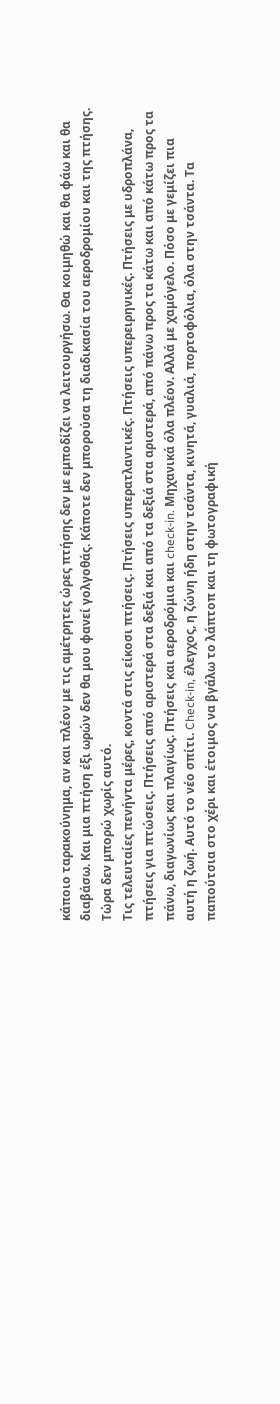κάποιο ταρακούνημα, αν και πλέον με τις αμέτρητες ώρες πτήσης δεν με εμποδίζει να λειτουργήσω. Θα κοιμηθώ και θα φάω και θα διαβάσω. Και μια πτήση έξι ωρών δεν θα μου φανεί γολγοθάς. Κάποτε δεν μπορούσα τη διαδικασία του αεροδρομίου και της πτήσης. Τώρα δεν μπορώ χωρίς αυτό.
Τις τελευταίες πενήντα μέρες, κοντά στις είκοσι πτήσεις. Πτήσεις υπερατλαντικές. Πτήσεις υπερειρηνικές. Πτήσεις με υδροπλάνα, πτήσεις για πτώσεις. Πτήσεις από αριστερά στα δεξιά και από τα δεξιά στα αριστερά, από πάνω προς τα κάτω και από κάτω προς τα πάνω, διαγωνίως και πλαγίως. Πτήσεις και αεροδρόμια και check-in. Μηχανικά όλα πλέον. Αλλά με χαμόγελο. Πόσο με γεμίζει πια αυτή η ζωή. Αυτό το νέο σπίτι. Check-in, έλεγχος, η ζώνη ήδη στην τσάντα, κινητά, γυαλιά, πορτοφόλια, όλα στην τσάντα. Τα παπούτσια στο χέρι και έτοιμος να βγάλω το λάπτοπ και τη φωτογραφική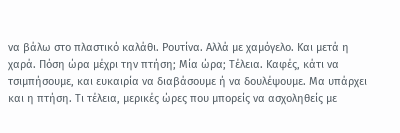να βάλω στο πλαστικό καλάθι. Ρουτίνα. Αλλά με χαμόγελο. Και μετά η χαρά. Πόση ώρα μέχρι την πτήση; Μία ώρα; Τέλεια. Καφές, κάτι να τσιμπήσουμε, και ευκαιρία να διαβάσουμε ή να δουλέψουμε. Μα υπάρχει και η πτήση. Τι τέλεια, μερικές ώρες που μπορείς να ασχοληθείς με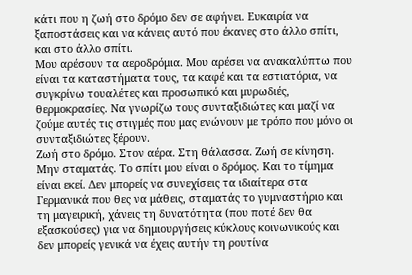κάτι που η ζωή στο δρόμο δεν σε αφήνει. Ευκαιρία να ξαποστάσεις και να κάνεις αυτό που έκανες στο άλλο σπίτι, και στο άλλο σπίτι.
Μου αρέσουν τα αεροδρόμια. Μου αρέσει να ανακαλύπτω που είναι τα καταστήματα τους, τα καφέ και τα εστιατόρια, να συγκρίνω τουαλέτες και προσωπικό και μυρωδιές, θερμοκρασίες. Να γνωρίζω τους συνταξιδιώτες και μαζί να ζούμε αυτές τις στιγμές που μας ενώνουν με τρόπο που μόνο οι συνταξιδιώτες ξέρουν.
Ζωή στο δρόμο. Στον αέρα. Στη θάλασσα. Ζωή σε κίνηση. Μην σταματάς. Το σπίτι μου είναι ο δρόμος. Και το τίμημα είναι εκεί. Δεν μπορείς να συνεχίσεις τα ιδιαίτερα στα Γερμανικά που θες να μάθεις, σταματάς το γυμναστήριο και τη μαγειρική, χάνεις τη δυνατότητα (που ποτέ δεν θα εξασκούσες) για να δημιουργήσεις κύκλους κοινωνικούς και δεν μπορείς γενικά να έχεις αυτήν τη ρουτίνα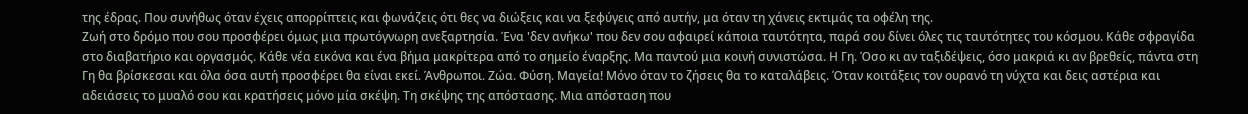της έδρας. Που συνήθως όταν έχεις απορρίπτεις και φωνάζεις ότι θες να διώξεις και να ξεφύγεις από αυτήν, μα όταν τη χάνεις εκτιμάς τα οφέλη της.
Ζωή στο δρόμο που σου προσφέρει όμως μια πρωτόγνωρη ανεξαρτησία. Ένα 'δεν ανήκω' που δεν σου αφαιρεί κάποια ταυτότητα, παρά σου δίνει όλες τις ταυτότητες του κόσμου. Κάθε σφραγίδα στο διαβατήριο και οργασμός. Κάθε νέα εικόνα και ένα βήμα μακρίτερα από το σημείο έναρξης. Μα παντού μια κοινή συνιστώσα. Η Γη. Όσο κι αν ταξιδέψεις, όσο μακριά κι αν βρεθείς, πάντα στη Γη θα βρίσκεσαι και όλα όσα αυτή προσφέρει θα είναι εκεί. Άνθρωποι. Ζώα. Φύση. Μαγεία! Μόνο όταν το ζήσεις θα το καταλάβεις. Όταν κοιτάξεις τον ουρανό τη νύχτα και δεις αστέρια και αδειάσεις το μυαλό σου και κρατήσεις μόνο μία σκέψη. Τη σκέψης της απόστασης. Μια απόσταση που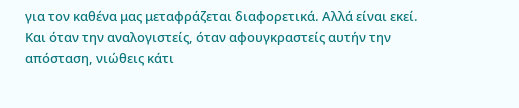για τον καθένα μας μεταφράζεται διαφορετικά. Αλλά είναι εκεί. Και όταν την αναλογιστείς, όταν αφουγκραστείς αυτήν την απόσταση, νιώθεις κάτι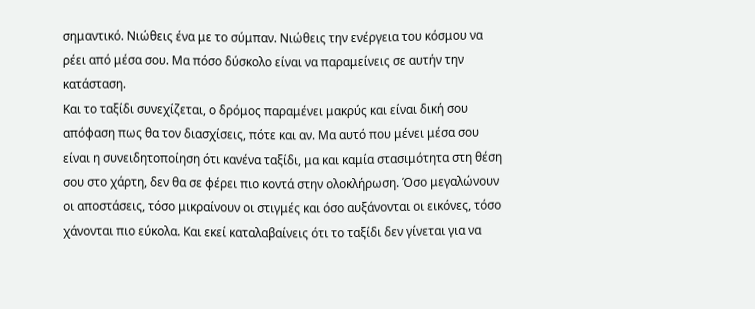σημαντικό. Νιώθεις ένα με το σύμπαν. Νιώθεις την ενέργεια του κόσμου να ρέει από μέσα σου. Μα πόσο δύσκολο είναι να παραμείνεις σε αυτήν την κατάσταση.
Και το ταξίδι συνεχίζεται, ο δρόμος παραμένει μακρύς και είναι δική σου απόφαση πως θα τον διασχίσεις, πότε και αν. Μα αυτό που μένει μέσα σου είναι η συνειδητοποίηση ότι κανένα ταξίδι, μα και καμία στασιμότητα στη θέση σου στο χάρτη, δεν θα σε φέρει πιο κοντά στην ολοκλήρωση. Όσο μεγαλώνουν οι αποστάσεις, τόσο μικραίνουν οι στιγμές και όσο αυξάνονται οι εικόνες, τόσο χάνονται πιο εύκολα. Και εκεί καταλαβαίνεις ότι το ταξίδι δεν γίνεται για να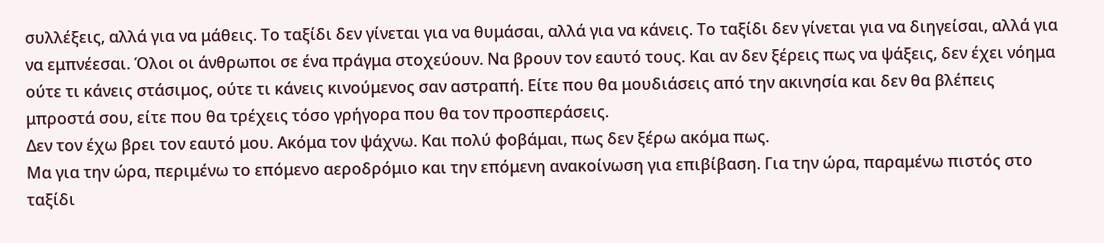συλλέξεις, αλλά για να μάθεις. Το ταξίδι δεν γίνεται για να θυμάσαι, αλλά για να κάνεις. Το ταξίδι δεν γίνεται για να διηγείσαι, αλλά για να εμπνέεσαι. Όλοι οι άνθρωποι σε ένα πράγμα στοχεύουν. Να βρουν τον εαυτό τους. Και αν δεν ξέρεις πως να ψάξεις, δεν έχει νόημα ούτε τι κάνεις στάσιμος, ούτε τι κάνεις κινούμενος σαν αστραπή. Είτε που θα μουδιάσεις από την ακινησία και δεν θα βλέπεις μπροστά σου, είτε που θα τρέχεις τόσο γρήγορα που θα τον προσπεράσεις.
Δεν τον έχω βρει τον εαυτό μου. Ακόμα τον ψάχνω. Και πολύ φοβάμαι, πως δεν ξέρω ακόμα πως.
Μα για την ώρα, περιμένω το επόμενο αεροδρόμιο και την επόμενη ανακοίνωση για επιβίβαση. Για την ώρα, παραμένω πιστός στο ταξίδι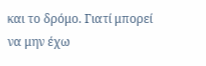και το δρόμο. Γιατί μπορεί να μην έχω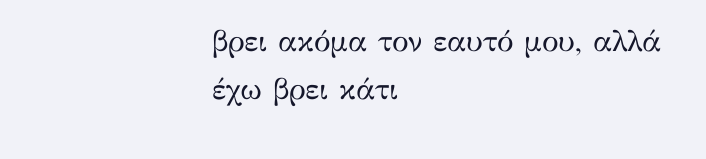βρει ακόμα τον εαυτό μου, αλλά έχω βρει κάτι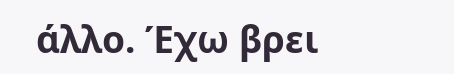άλλο. Έχω βρει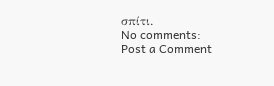σπίτι.
No comments:
Post a Comment